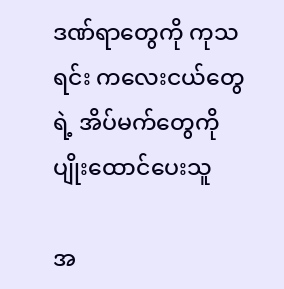ဒဏ်ရာတွေကို ကုသရင်း ကလေးငယ်တွေရဲ့ အိပ်မက်တွေကို ပျိုးထောင်ပေးသူ

အ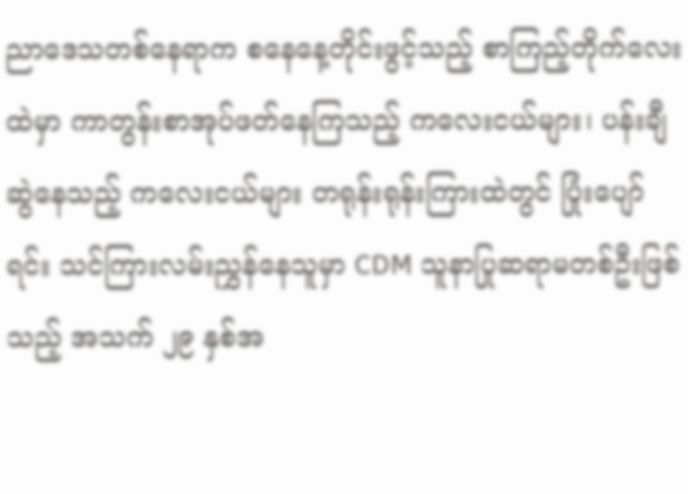ညာဒေသတစ်နေရာက စနေနေ့တိုင်းဖွင့်သည့် စာကြည့်တိုက်လေးထဲမှာ ကာတွန်းစာအုပ်ဖတ်နေကြသည့် ကလေးငယ်များ၊ ပန်းချီဆွဲနေသည့် ကလေးငယ်များ တရုန်းရုန်းကြားထဲတွင် ပြုံးပျော်ရင်း သင်ကြားလမ်းညွှန်နေသူမှာ CDM သူနာပြုဆရာမတစ်ဦးဖြစ်သည့် အသက် ၂၉ နှစ်အ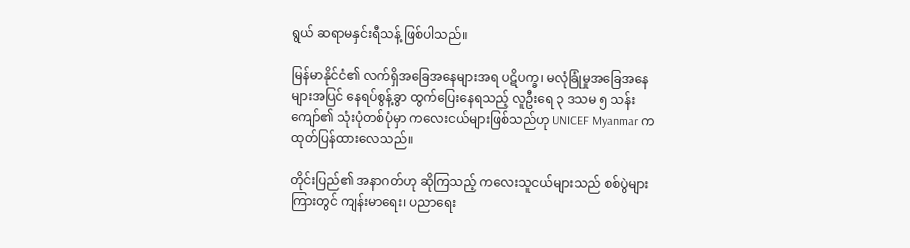ရွယ် ဆရာမနှင်းရီသန့် ဖြစ်ပါသည်။

မြန်မာနိုင်ငံ၏ လက်ရှိအခြေအနေများအရ ပဋိပက္ခ၊ မလုံခြုံမှုအခြေအနေများအပြင် နေရပ်စွန့်ခွာ ထွက်ပြေးနေရသည့် လူဦးရေ ၃ ဒသမ ၅ သန်းကျော်၏ သုံးပုံတစ်ပုံမှာ ကလေးငယ်များဖြစ်သည်ဟု UNICEF Myanmar က ထုတ်ပြန်ထားလေသည်။

တိုင်းပြည်၏ အနာဂတ်ဟု ဆိုကြသည့် ကလေးသူငယ်များသည် စစ်ပွဲများကြားတွင် ကျန်းမာရေး၊ ပညာရေး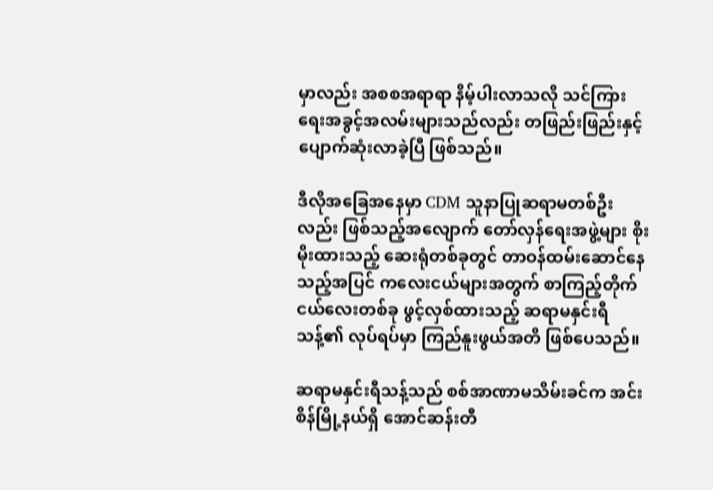မှာလည်း အစစအရာရာ နိမ့်ပါးလာသလို သင်ကြားရေးအခွင့်အလမ်းများသည်လည်း တဖြည်းဖြည်းနှင့် ပျောက်ဆုံးလာခဲ့ပြီ ဖြစ်သည်။

ဒီလိုအခြေအနေမှာ CDM သူနာပြုဆရာမတစ်ဦးလည်း ဖြစ်သည့်အလျောက် တော်လှန်ရေးအဖွဲ့များ စိုးမိုးထားသည့် ဆေးရုံတစ်ခုတွင် တာဝန်ထမ်းဆောင်နေသည့်အပြင် ကလေးငယ်များအတွက် စာကြည့်တိုက်ငယ်လေးတစ်ခု ဖွင့်လှစ်ထားသည့် ဆရာမနှင်းရီသန့်၏ လုပ်ရပ်မှာ ကြည်နူးဖွယ်အတိ ဖြစ်ပေသည်။

ဆရာမနှင်းရီသန့်သည် စစ်အာဏာမသိမ်းခင်က အင်းစိန်မြို့နယ်ရှိ အောင်ဆန်းတီ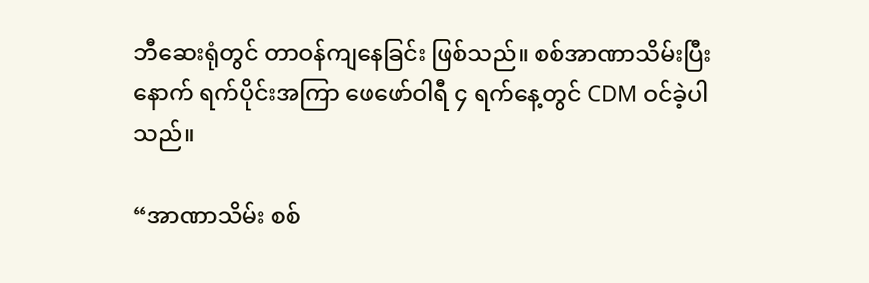ဘီဆေးရုံတွင် တာဝန်ကျနေခြင်း ဖြစ်သည်။ စစ်အာဏာသိမ်းပြီးနောက် ရက်ပိုင်းအကြာ ဖေဖော်ဝါရီ ၄ ရက်နေ့တွင် CDM ဝင်ခဲ့ပါသည်။

“အာဏာသိမ်း စစ်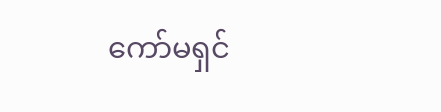ကော်မရှင်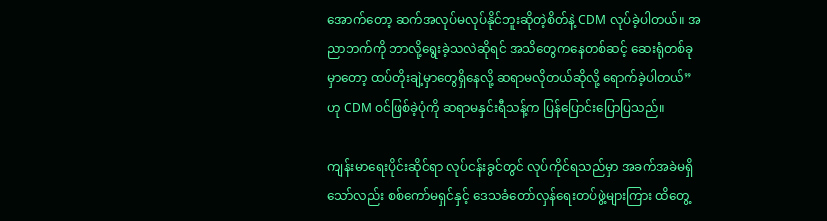အောက်တော့ ဆက်အလုပ်မလုပ်နိုင်ဘူးဆိုတဲ့စိတ်နဲ့ CDM လုပ်ခဲ့ပါတယ်။ အညာဘက်ကို ဘာလို့ရွေးခဲ့သလဲဆိုရင် အသိတွေကနေတစ်ဆင့် ဆေးရုံတစ်ခုမှာတော့ ထပ်တိုးချဲ့မှာတွေရှိနေလို့ ဆရာမလိုတယ်ဆိုလို့ ရောက်ခဲ့ပါတယ်” ဟု CDM ဝင်ဖြစ်ခဲ့ပုံကို ဆရာမနှင်းရီသန့်က ပြန်ပြောင်းပြောပြသည်။

ကျန်းမာရေးပိုင်းဆိုင်ရာ လုပ်ငန်းခွင်တွင် လုပ်ကိုင်ရသည်မှာ အခက်အခဲမရှိသော်လည်း စစ်ကော်မရှင်နှင့် ဒေသခံတော်လှန်ရေးတပ်ဖွဲ့များကြား ထိတွေ့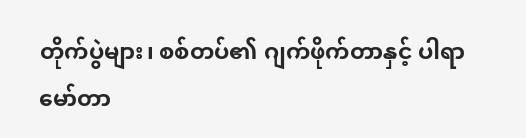တိုက်ပွဲများ၊ စစ်တပ်၏ ဂျက်ဖိုက်တာနှင့် ပါရာမော်တာ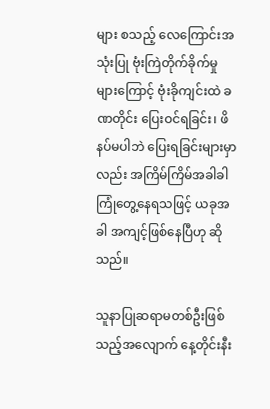များ စသည့် လေကြောင်းအသုံးပြု ဗုံးကြဲတိုက်ခိုက်မှုများကြောင့် ဗုံးခိုကျင်းထဲ ခဏတိုင်း ပြေးဝင်ရခြင်း၊ ဖိနပ်မပါဘဲ ပြေးရခြင်းများမှာလည်း အကြိမ်ကြိမ်အခါခါ ကြုံတွေ့နေရသဖြင့် ယခုအခါ အကျင့်ဖြစ်နေပြီဟု ဆိုသည်။

သူနာပြုဆရာမတစ်ဦးဖြစ်သည့်အလျောက် နေ့တိုင်းနီး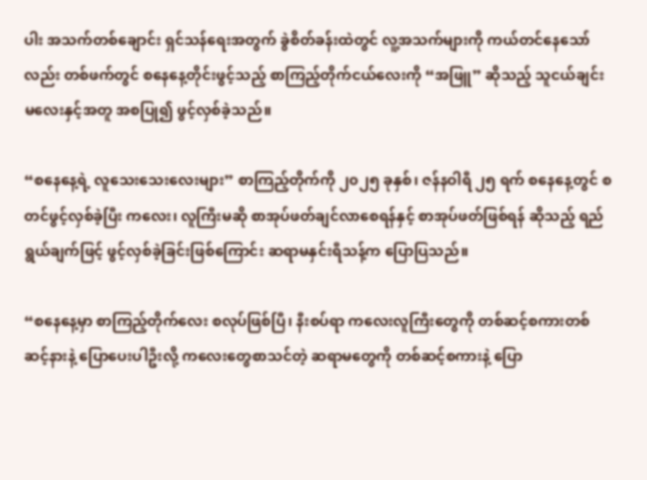ပါး အသက်တစ်ချောင်း ရှင်သန်ရေးအတွက် ခွဲစိတ်ခန်းထဲတွင် လူ့အသက်များကို ကယ်တင်နေသော်လည်း တစ်ဖက်တွင် စနေနေ့တိုင်းဖွင့်သည့် စာကြည့်တိုက်ငယ်လေးကို “အဖြူ” ဆိုသည့် သူငယ်ချင်းမလေးနှင့်အတူ အစပြု၍ ဖွင့်လှစ်ခဲ့သည်။

“စနေနေ့ရဲ့ လူသေးသေးလေးများ” စာကြည့်တိုက်ကို ၂၀၂၅ ခုနှစ်၊ ဇန်နဝါရီ ၂၅ ရက် စနေနေ့တွင် စတင်ဖွင့်လှစ်ခဲ့ပြီး ကလေး၊ လူကြီးမဆို စာအုပ်ဖတ်ချင်လာစေရန်နှင့် စာအုပ်ဖတ်ဖြစ်ရန် ဆိုသည့် ရည်ရွယ်ချက်ဖြင့် ဖွင့်လှစ်ခဲ့ခြင်းဖြစ်ကြောင်း ဆရာမနှင်းရီသန့်က ပြောပြသည်။

“စနေနေ့မှာ စာကြည့်တိုက်လေး စလုပ်ဖြစ်ပြီ၊ နီးစပ်ရာ ကလေးလူကြီးတွေကို တစ်ဆင့်စကားတစ်ဆင့်နားနဲ့ ပြောပေးပါဦးလို့ ကလေးတွေစာသင်တဲ့ ဆရာမတွေကို တစ်ဆင့်စကားနဲ့ ပြော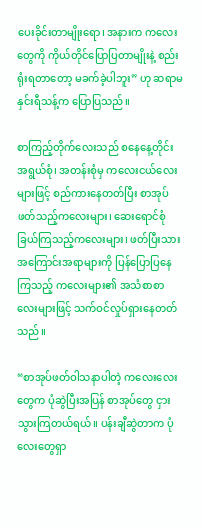ပေးခိုင်းတာမျိုးရော၊ အနားက ကလေးတွေကို ကိုယ်တိုင်ပြောပြတာမျိုးနဲ့ စည်းရုံးရတာတော့ မခက်ခဲ့ပါဘူး” ဟု ဆရာမနှင်းရီသန့်က ပြောပြသည်။

စာကြည့်တိုက်လေးသည် စနေနေ့တိုင်း အရွယ်စုံ၊ အတန်းစုံမှ ကလေးငယ်လေးများဖြင့် စည်ကားနေတတ်ပြီး စာအုပ်ဖတ်သည့်ကလေးများ၊ ဆေးရောင်စုံခြယ်ကြသည့်ကလေးများ၊ ဖတ်ပြီးသားအကြောင်းအရာများကို ပြန်ပြောပြနေကြသည့် ကလေးများ၏ အသံစာစာလေးများဖြင့် သက်ဝင်လှုပ်ရှားနေတတ်သည်။

“စာအုပ်ဖတ်ဝါသနာပါတဲ့ ကလေးလေးတွေက ပုံဆွဲပြီးအပြန် စာအုပ်တွေ ငှားသွားကြတယ်ရယ်။ ပန်းချီဆွဲတာက ပုံလေးတွေရှာ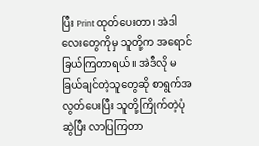ပြီး Print ထုတ်ပေးတာ၊ အဲဒါလေးတွေကိုမှ သူတို့က အရောင်ခြယ်ကြတာရယ်။ အဲဒီလို မခြယ်ချင်တဲ့သူတွေဆို စာရွက်အလွတ်ပေးပြီး သူတို့ကြိုက်တဲ့ပုံဆွဲပြီး လာပြကြတာ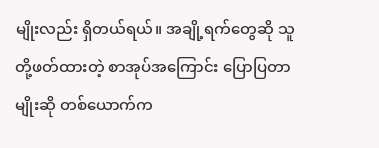မျိုးလည်း ရှိတယ်ရယ်။ အချို့ရက်တွေဆို သူတို့ဖတ်ထားတဲ့ စာအုပ်အကြောင်း ပြောပြတာမျိုးဆို တစ်ယောက်က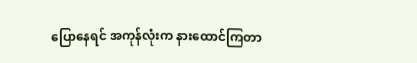ပြောနေရင် အကုန်လုံးက နားထောင်ကြတာ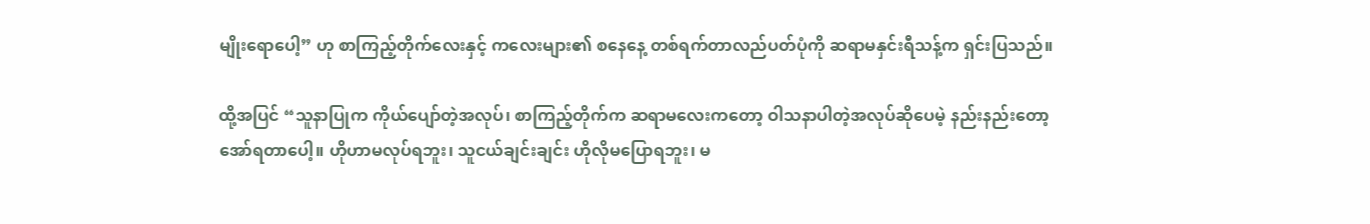မျိုးရောပေါ့” ဟု စာကြည့်တိုက်လေးနှင့် ကလေးများ၏ စနေနေ့ တစ်ရက်တာလည်ပတ်ပုံကို ဆရာမနှင်းရီသန့်က ရှင်းပြသည်။

ထို့အပြင် “သူနာပြုက ကိုယ်ပျော်တဲ့အလုပ်၊ စာကြည့်တိုက်က ဆရာမလေးကတော့ ဝါသနာပါတဲ့အလုပ်ဆိုပေမဲ့ နည်းနည်းတော့ အော်ရတာပေါ့။ ဟိုဟာမလုပ်ရဘူး၊ သူငယ်ချင်းချင်း ဟိုလိုမပြောရဘူး၊ မ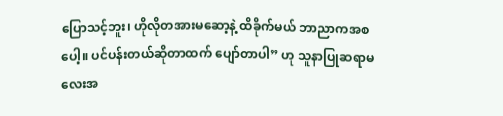ပြောသင့်ဘူး၊ ဟိုလိုတအားမဆော့နဲ့ ထိခိုက်မယ် ဘာညာကအစပေါ့။ ပင်ပန်းတယ်ဆိုတာထက် ပျော်တာပါ” ဟု သူနာပြုဆရာမလေးအ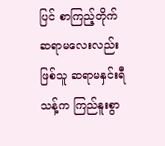ပြင် စာကြည့်တိုက်ဆရာမလေးလည်းဖြစ်သူ ဆရာမနှင်းရီသန့်က ကြည်နူးစွာ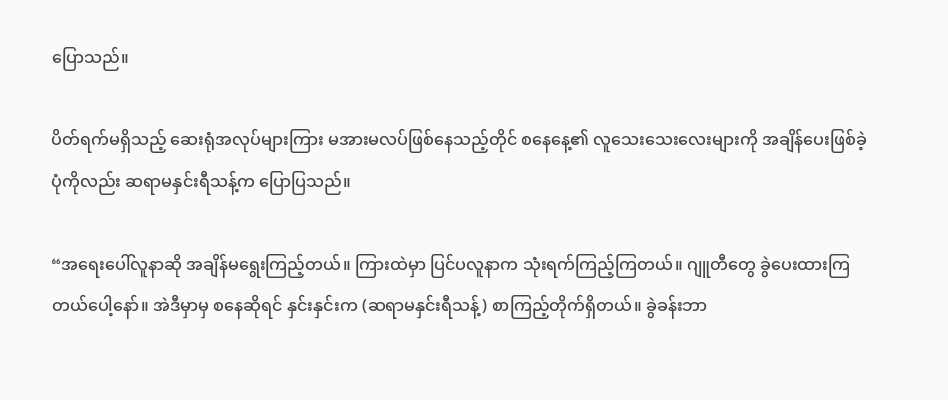ပြောသည်။

ပိတ်ရက်မရှိသည့် ဆေးရုံအလုပ်များကြား မအားမလပ်ဖြစ်နေသည့်တိုင် စနေနေ့၏ လူသေးသေးလေးများကို အချိန်ပေးဖြစ်ခဲ့ပုံကိုလည်း ဆရာမနှင်းရီသန့်က ပြောပြသည်။

“အရေးပေါ်လူနာဆို အချိန်မရွေးကြည့်တယ်။ ကြားထဲမှာ ပြင်ပလူနာက သုံးရက်ကြည့်ကြတယ်။ ဂျူတီတွေ ခွဲပေးထားကြတယ်ပေါ့နော်။ အဲဒီမှာမှ စနေဆိုရင် နှင်းနှင်းက (ဆရာမနှင်းရီသန့်) စာကြည့်တိုက်ရှိတယ်။ ခွဲခန်းဘာ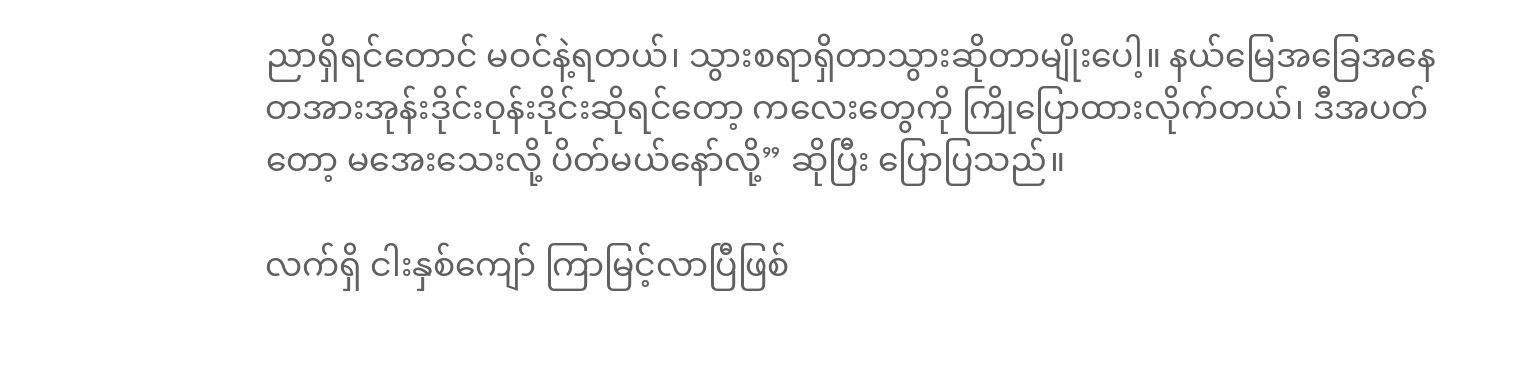ညာရှိရင်တောင် မဝင်နဲ့ရတယ်၊ သွားစရာရှိတာသွားဆိုတာမျိုးပေါ့။ နယ်မြေအခြေအနေ တအားအုန်းဒိုင်းဝုန်းဒိုင်းဆိုရင်တော့ ကလေးတွေကို ကြိုပြောထားလိုက်တယ်၊ ဒီအပတ်တော့ မအေးသေးလို့ ပိတ်မယ်နော်လို့” ဆိုပြီး ပြောပြသည်။

လက်ရှိ ငါးနှစ်ကျော် ကြာမြင့်လာပြီဖြစ်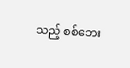သည့် စစ်ဘေး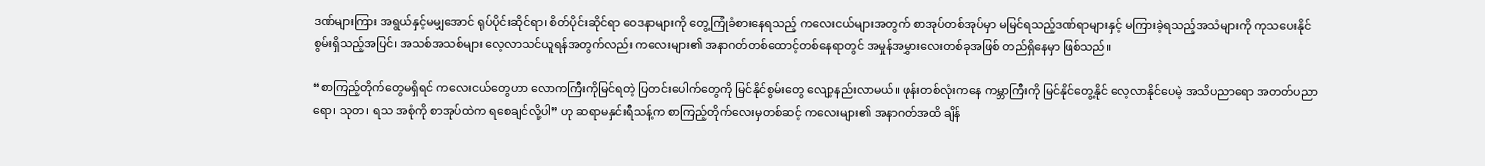ဒဏ်များကြား အရွယ်နှင့်မမျှအောင် ရုပ်ပိုင်းဆိုင်ရာ၊ စိတ်ပိုင်းဆိုင်ရာ ဝေဒနာများကို တွေ့ကြုံခံစားနေရသည့် ကလေးငယ်များအတွက် စာအုပ်တစ်အုပ်မှာ မမြင်ရသည့်ဒဏ်ရာများနှင့် မကြားခဲ့ရသည့်အသံများကို ကုသပေးနိုင်စွမ်းရှိသည့်အပြင်၊ အသစ်အသစ်များ လေ့လာသင်ယူရန်အတွက်လည်း ကလေးများ၏ အနာဂတ်တစ်ထောင့်တစ်နေရာတွင် အမှုန်အမွှားလေးတစ်ခုအဖြစ် တည်ရှိနေမှာ ဖြစ်သည်။

“စာကြည့်တိုက်တွေမရှိရင် ကလေးငယ်တွေဟာ လောကကြီးကိုမြင်ရတဲ့ ပြတင်းပေါက်တွေကို မြင်နိုင်စွမ်းတွေ လျော့နည်းလာမယ်။ ဖုန်းတစ်လုံးကနေ ကမ္ဘာကြီးကို မြင်နိုင်တွေ့နိုင် လေ့လာနိုင်ပေမဲ့ အသိပညာရော အတတ်ပညာရော၊ သုတ၊ ရသ အစုံကို စာအုပ်ထဲက ရစေချင်လို့ပါ” ဟု ဆရာမနှင်းရီသန့်က စာကြည့်တိုက်လေးမှတစ်ဆင့် ကလေးများ၏ အနာဂတ်အထိ ချိန်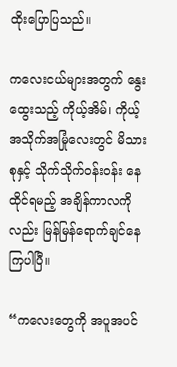ထိုးပြောပြသည်။

ကလေးငယ်များအတွက် နွေးထွေးသည့် ကိုယ့်အိမ်၊ ကိုယ့်အသိုက်အမြုံလေးတွင် မိသားစုနှင့် သိုက်သိုက်ဝန်းဝန်း နေထိုင်ရမည့် အချိန်ကာလကိုလည်း မြန်မြန်ရောက်ချင်နေကြပါပြီ။

“ကလေးတွေကို အပူအပင်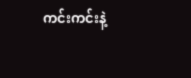ကင်းကင်းနဲ့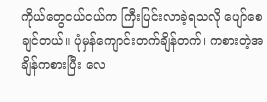ကိုယ်တွေငယ်ငယ်က ကြီးပြင်းလာခဲ့ရသလို ပျော်စေချင်တယ်။ ပုံမှန်ကျောင်းတက်ချိန်တက်၊ ကစားတဲ့အချိန်ကစားပြီး လေ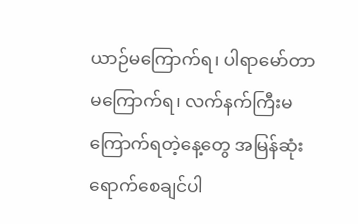ယာဉ်မကြောက်ရ၊ ပါရာမော်တာမကြောက်ရ၊ လက်နက်ကြီးမကြောက်ရတဲ့နေ့တွေ အမြန်ဆုံးရောက်စေချင်ပါ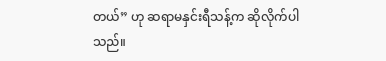တယ်” ဟု ဆရာမနှင်းရီသန့်က ဆိုလိုက်ပါသည်။